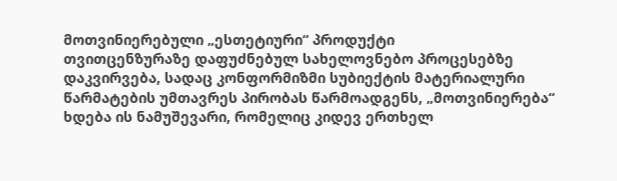მოთვინიერებული „ესთეტიური“ პროდუქტი
თვითცენზურაზე დაფუძნებულ სახელოვნებო პროცესებზე დაკვირვება, სადაც კონფორმიზმი სუბიექტის მატერიალური წარმატების უმთავრეს პირობას წარმოადგენს, „მოთვინიერება“ ხდება ის ნამუშევარი, რომელიც კიდევ ერთხელ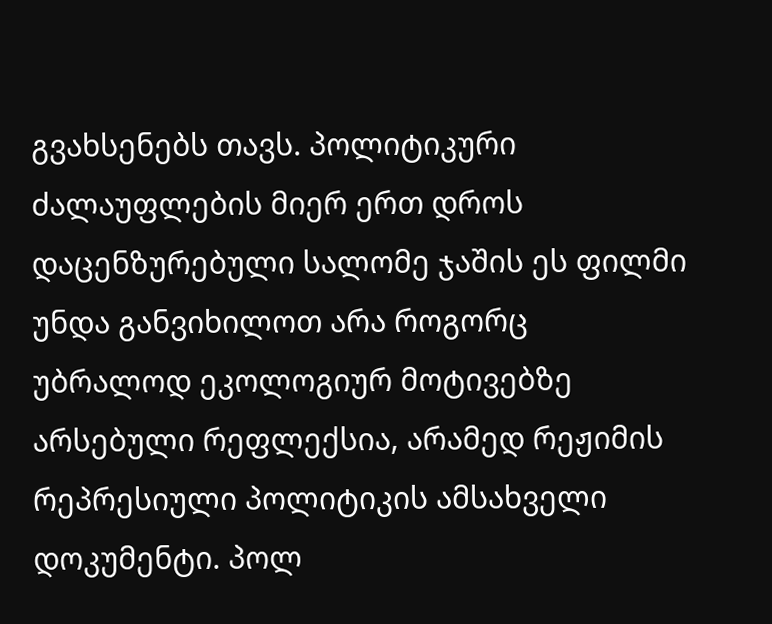გვახსენებს თავს. პოლიტიკური ძალაუფლების მიერ ერთ დროს დაცენზურებული სალომე ჯაშის ეს ფილმი უნდა განვიხილოთ არა როგორც უბრალოდ ეკოლოგიურ მოტივებზე არსებული რეფლექსია, არამედ რეჟიმის რეპრესიული პოლიტიკის ამსახველი დოკუმენტი. პოლ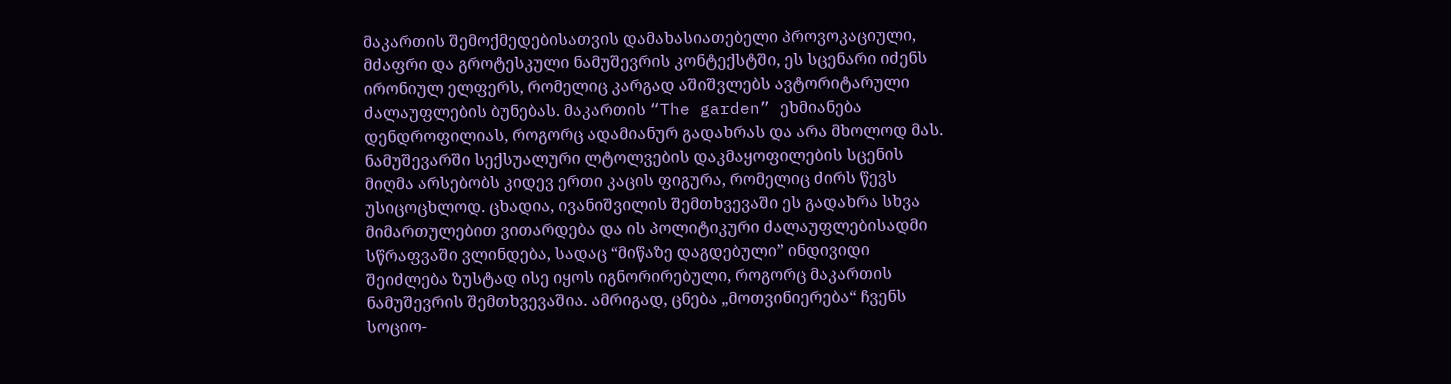მაკართის შემოქმედებისათვის დამახასიათებელი პროვოკაციული, მძაფრი და გროტესკული ნამუშევრის კონტექსტში, ეს სცენარი იძენს ირონიულ ელფერს, რომელიც კარგად აშიშვლებს ავტორიტარული ძალაუფლების ბუნებას. მაკართის “The garden” ეხმიანება დენდროფილიას, როგორც ადამიანურ გადახრას და არა მხოლოდ მას. ნამუშევარში სექსუალური ლტოლვების დაკმაყოფილების სცენის მიღმა არსებობს კიდევ ერთი კაცის ფიგურა, რომელიც ძირს წევს უსიცოცხლოდ. ცხადია, ივანიშვილის შემთხვევაში ეს გადახრა სხვა მიმართულებით ვითარდება და ის პოლიტიკური ძალაუფლებისადმი სწრაფვაში ვლინდება, სადაც “მიწაზე დაგდებული” ინდივიდი შეიძლება ზუსტად ისე იყოს იგნორირებული, როგორც მაკართის ნამუშევრის შემთხვევაშია. ამრიგად, ცნება „მოთვინიერება“ ჩვენს სოციო-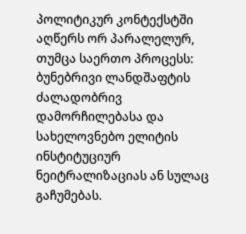პოლიტიკურ კონტექსტში აღწერს ორ პარალელურ, თუმცა საერთო პროცესს: ბუნებრივი ლანდშაფტის ძალადობრივ დამორჩილებასა და სახელოვნებო ელიტის ინსტიტუციურ ნეიტრალიზაციას ან სულაც გაჩუმებას.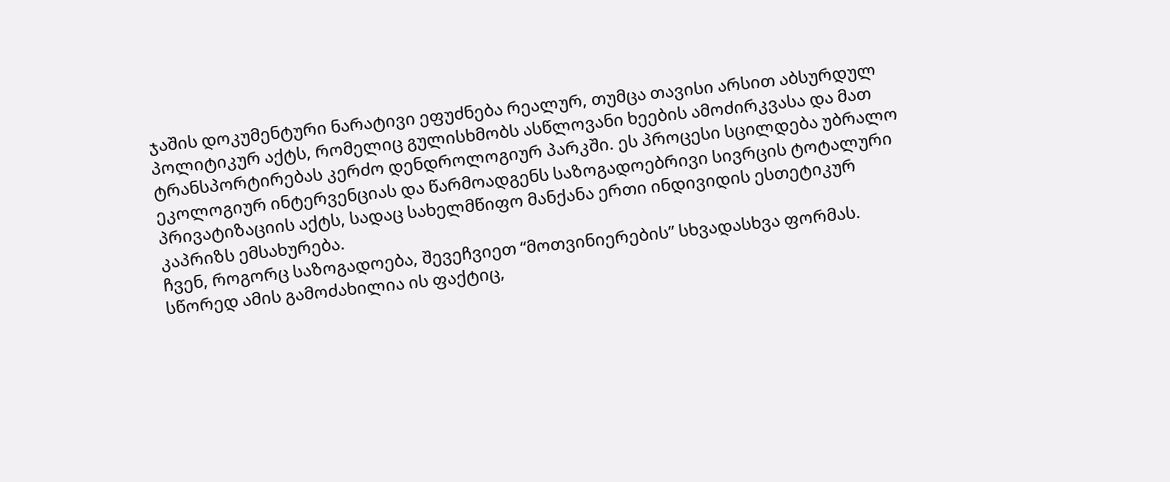ჯაშის დოკუმენტური ნარატივი ეფუძნება რეალურ, თუმცა თავისი არსით აბსურდულ პოლიტიკურ აქტს, რომელიც გულისხმობს ასწლოვანი ხეების ამოძირკვასა და მათ ტრანსპორტირებას კერძო დენდროლოგიურ პარკში. ეს პროცესი სცილდება უბრალო ეკოლოგიურ ინტერვენციას და წარმოადგენს საზოგადოებრივი სივრცის ტოტალური პრივატიზაციის აქტს, სადაც სახელმწიფო მანქანა ერთი ინდივიდის ესთეტიკურ კაპრიზს ემსახურება.
ჩვენ, როგორც საზოგადოება, შევეჩვიეთ “მოთვინიერების” სხვადასხვა ფორმას. სწორედ ამის გამოძახილია ის ფაქტიც,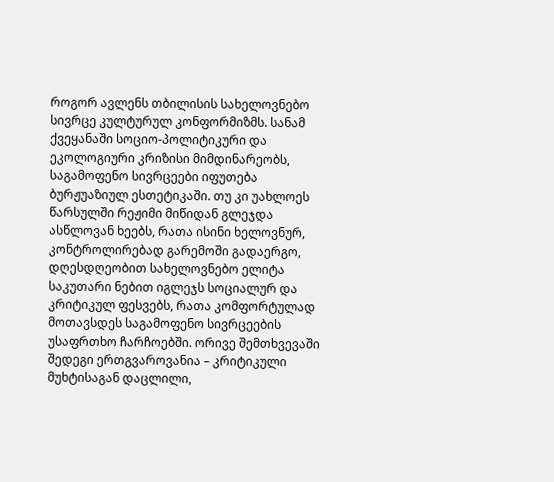როგორ ავლენს თბილისის სახელოვნებო სივრცე კულტურულ კონფორმიზმს. სანამ ქვეყანაში სოციო-პოლიტიკური და ეკოლოგიური კრიზისი მიმდინარეობს, საგამოფენო სივრცეები იფუთება ბურჟუაზიულ ესთეტიკაში. თუ კი უახლოეს წარსულში რეჟიმი მიწიდან გლეჯდა ასწლოვან ხეებს, რათა ისინი ხელოვნურ, კონტროლირებად გარემოში გადაერგო, დღესდღეობით სახელოვნებო ელიტა საკუთარი ნებით იგლეჯს სოციალურ და კრიტიკულ ფესვებს, რათა კომფორტულად მოთავსდეს საგამოფენო სივრცეების უსაფრთხო ჩარჩოებში. ორივე შემთხვევაში შედეგი ერთგვაროვანია – კრიტიკული მუხტისაგან დაცლილი,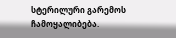სტერილური გარემოს ჩამოყალიბება.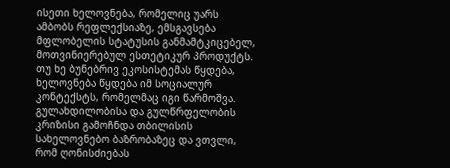ისეთი ხელოვნება, რომელიც უარს ამბობს რეფლექსიაზე, ემსგავსება მფლობელის სტატუსის განმამტკიცებელ, მოთვინიერებულ ესთეტიკურ პროდუქტს. თუ ხე ბუნებრივ ეკოსისტემას წყდება, ხელოვნება წყდება იმ სოციალურ კონტექსტს, რომელმაც იგი წარმოშვა.
გულახდილობისა და გულწრფელობის კრიზისი გამოჩნდა თბილისის სახელოვნებო ბაზრობაზეც და ვთვლი, რომ ღონისძიებას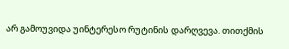არ გამოუვიდა უინტერესო რუტინის დარღვევა. თითქმის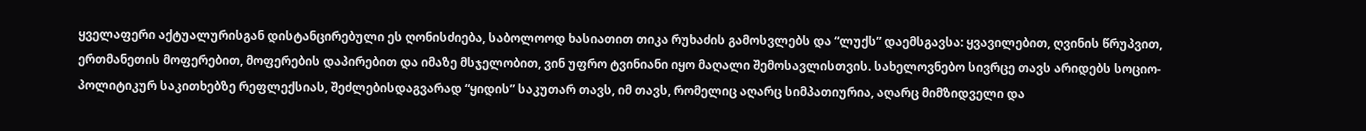ყველაფერი აქტუალურისგან დისტანცირებული ეს ღონისძიება, საბოლოოდ ხასიათით თიკა რუხაძის გამოსვლებს და “ლუქს” დაემსგავსა: ყვავილებით, ღვინის წრუპვით, ერთმანეთის მოფერებით, მოფერების დაპირებით და იმაზე მსჯელობით, ვინ უფრო ტვინიანი იყო მაღალი შემოსავლისთვის. სახელოვნებო სივრცე თავს არიდებს სოციო-პოლიტიკურ საკითხებზე რეფლექსიას, შეძლებისდაგვარად “ყიდის” საკუთარ თავს, იმ თავს, რომელიც აღარც სიმპათიურია, აღარც მიმზიდველი და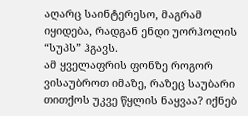აღარც საინტერესო, მაგრამ იყიდება, რადგან ენდი უორჰოლის “სუპს” ჰგავს.
ამ ყველაფრის ფონზე როგორ ვისაუბროთ იმაზე, რაზეც საუბარი თითქოს უკვე წყლის ნაყვაა? იქნებ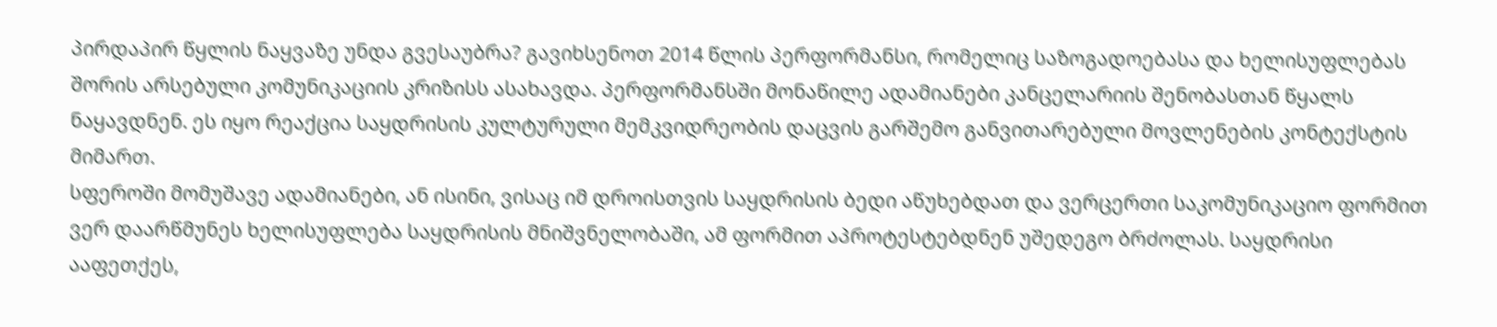პირდაპირ წყლის ნაყვაზე უნდა გვესაუბრა? გავიხსენოთ 2014 წლის პერფორმანსი, რომელიც საზოგადოებასა და ხელისუფლებას შორის არსებული კომუნიკაციის კრიზისს ასახავდა. პერფორმანსში მონაწილე ადამიანები კანცელარიის შენობასთან წყალს ნაყავდნენ. ეს იყო რეაქცია საყდრისის კულტურული მემკვიდრეობის დაცვის გარშემო განვითარებული მოვლენების კონტექსტის მიმართ.
სფეროში მომუშავე ადამიანები, ან ისინი, ვისაც იმ დროისთვის საყდრისის ბედი აწუხებდათ და ვერცერთი საკომუნიკაციო ფორმით ვერ დაარწმუნეს ხელისუფლება საყდრისის მნიშვნელობაში, ამ ფორმით აპროტესტებდნენ უშედეგო ბრძოლას. საყდრისი ააფეთქეს,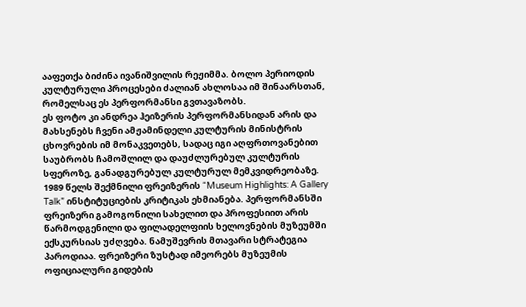ააფეთქა ბიძინა ივანიშვილის რეჟიმმა. ბოლო პერიოდის კულტურული პროცესები ძალიან ახლოსაა იმ შინაარსთან, რომელსაც ეს პერფორმანსი გვთავაზობს.
ეს ფოტო კი ანდრეა ჰეიზერის პერფორმანსიდან არის და მახსენებს ჩვენი ამჟამინდელი კულტურის მინისტრის ცხოვრების იმ მონაკვეთებს, სადაც იგი აღფრთოვანებით საუბრობს ჩამოშლილ და დაუძლურებულ კულტურის სფეროზე, განადგურებულ კულტურულ მემკვიდრეობაზე. 1989 წელს შექმნილი ფრეიზერის “Museum Highlights: A Gallery Talk” ინსტიტუციების კრიტიკას ეხმიანება. პერფორმანსში ფრეიზერი გამოგონილი სახელით და პროფესიით არის წარმოდგენილი და ფილადელფიის ხელოვნების მუზეუმში ექსკურსიას უძღვება. ნამუშევრის მთავარი სტრატეგია პაროდიაა. ფრეიზერი ზუსტად იმეორებს მუზეუმის ოფიციალური გიდების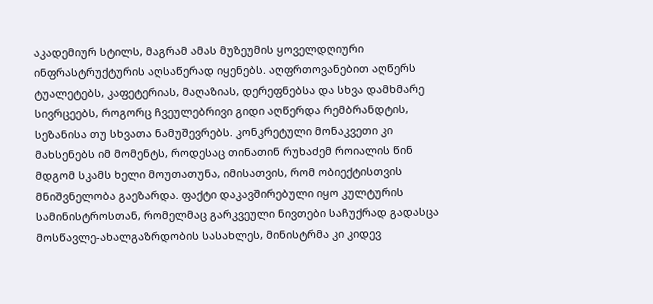აკადემიურ სტილს, მაგრამ ამას მუზეუმის ყოველდღიური ინფრასტრუქტურის აღსაწერად იყენებს. აღფრთოვანებით აღწერს ტუალეტებს, კაფეტერიას, მაღაზიას, დერეფნებსა და სხვა დამხმარე სივრცეებს, როგორც ჩვეულებრივი გიდი აღწერდა რემბრანდტის, სეზანისა თუ სხვათა ნამუშევრებს. კონკრეტული მონაკვეთი კი მახსენებს იმ მომენტს, როდესაც თინათინ რუხაძემ როიალის წინ მდგომ სკამს ხელი მოუთათუნა, იმისათვის, რომ ობიექტისთვის მნიშვნელობა გაეზარდა. ფაქტი დაკავშირებული იყო კულტურის სამინისტროსთან, რომელმაც გარკვეული ნივთები საჩუქრად გადასცა მოსწავლე-ახალგაზრდობის სასახლეს, მინისტრმა კი კიდევ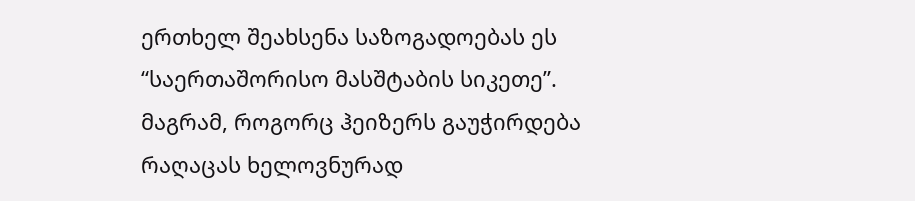ერთხელ შეახსენა საზოგადოებას ეს “საერთაშორისო მასშტაბის სიკეთე”. მაგრამ, როგორც ჰეიზერს გაუჭირდება რაღაცას ხელოვნურად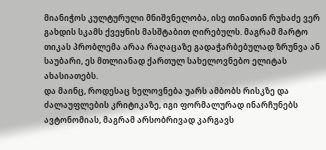მიანიჭოს კულტურული მნიშვნელობა, ისე თინათინ რუხაძე ვერ გახდის სკამს ქვეყნის მასშტაბით ღირებულს. მაგრამ მარტო თიკას პრობლემა არაა რაღაცაზე გადაჭარბებულად ზრუნვა ან საუბარი, ეს მთლიანად ქართულ სახელოვნებო ელიტას ახასიათებს.
და მაინც, როდესაც ხელოვნება უარს ამბობს რისკზე და ძალაუფლების კრიტიკაზე, იგი ფორმალურად ინარჩუნებს ავტონომიას, მაგრამ არსობრივად კარგავს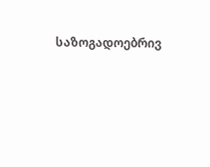საზოგადოებრივ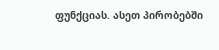ფუნქციას. ასეთ პირობებში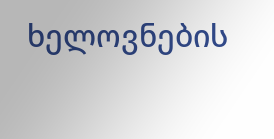ხელოვნების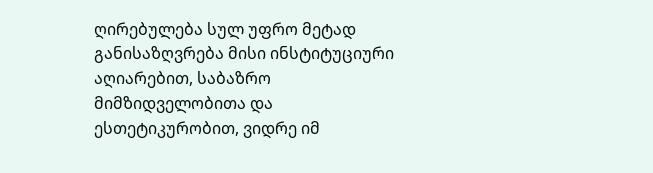ღირებულება სულ უფრო მეტად განისაზღვრება მისი ინსტიტუციური აღიარებით, საბაზრო მიმზიდველობითა და ესთეტიკურობით, ვიდრე იმ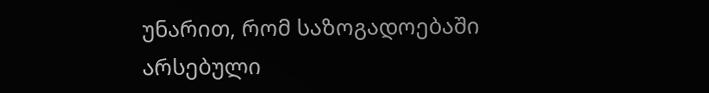უნარით, რომ საზოგადოებაში არსებული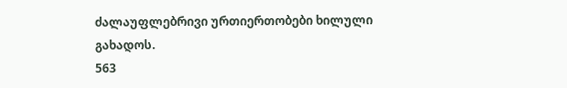ძალაუფლებრივი ურთიერთობები ხილული გახადოს.
563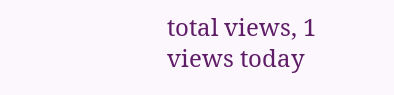total views, 1 views today